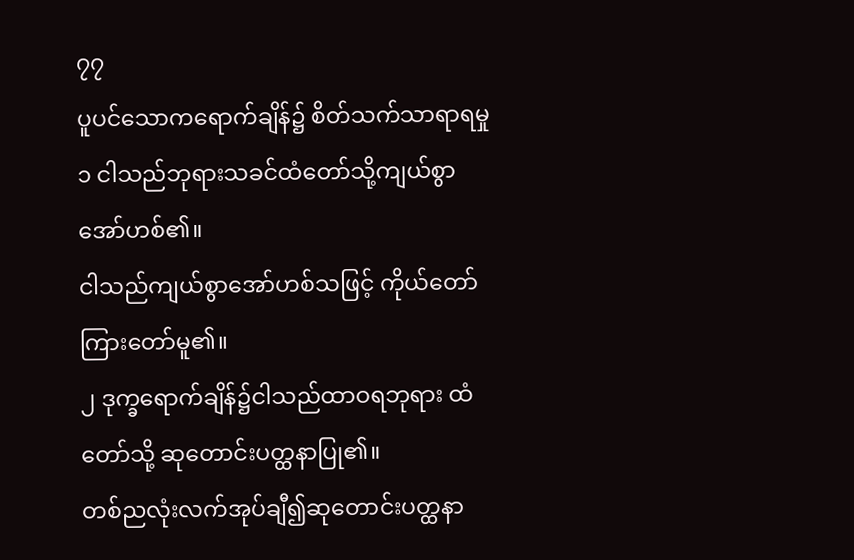၇၇
ပူပင်သောကရောက်ချိန်၌ စိတ်သက်သာရာရမှု
၁ ငါသည်ဘုရားသခင်ထံတော်သို့ကျယ်စွာ အော်ဟစ်၏။
ငါသည်ကျယ်စွာအော်ဟစ်သဖြင့် ကိုယ်တော်ကြားတော်မူ၏။
၂ ဒုက္ခရောက်ချိန်၌ငါသည်ထာဝရဘုရား ထံတော်သို့ ဆုတောင်းပတ္ထနာပြု၏။
တစ်ညလုံးလက်အုပ်ချီ၍ဆုတောင်းပတ္ထနာ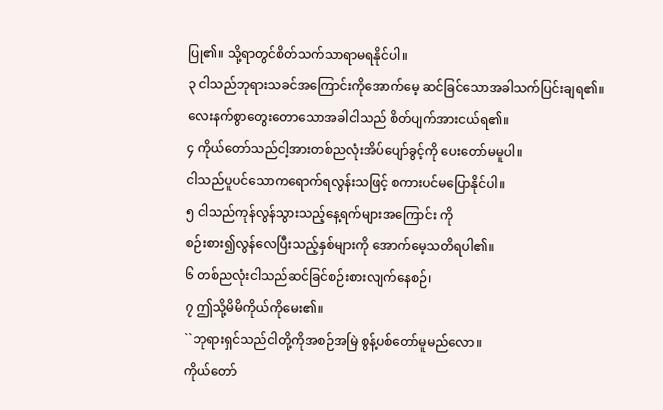ပြု၏။ သို့ရာတွင်စိတ်သက်သာရာမရနိုင်ပါ။
၃ ငါသည်ဘုရားသခင်အကြောင်းကိုအောက်မေ့ ဆင်ခြင်သောအခါသက်ပြင်းချရ၏။
လေးနက်စွာတွေးတောသောအခါငါသည် စိတ်ပျက်အားငယ်ရ၏။
၄ ကိုယ်တော်သည်ငါ့အားတစ်ညလုံးအိပ်ပျော်ခွင့်ကို ပေးတော်မမူပါ။
ငါသည်ပူပင်သောကရောက်ရလွန်းသဖြင့် စကားပင်မပြောနိုင်ပါ။
၅ ငါသည်ကုန်လွန်သွားသည့်နေ့ရက်များအကြောင်း ကို
စဉ်းစား၍လွန်လေပြီးသည့်နှစ်များကို အောက်မေ့သတိရပါ၏။
၆ တစ်ညလုံးငါသည်ဆင်ခြင်စဉ်းစားလျက်နေစဉ်၊
၇ ဤသို့မိမိကိုယ်ကိုမေး၏။
``ဘုရားရှင်သည်ငါတို့ကိုအစဉ်အမြဲ စွန့်ပစ်တော်မူမည်လော။
ကိုယ်တော်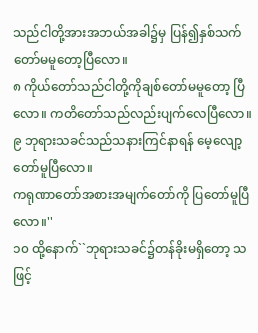သည်ငါတို့အားအဘယ်အခါ၌မှ ပြန်၍နှစ်သက်တော်မမူတော့ပြီလော။
၈ ကိုယ်တော်သည်ငါတို့ကိုချစ်တော်မမူတော့ ပြီလော။ ကတိတော်သည်လည်းပျက်လေပြီလော။
၉ ဘုရားသခင်သည်သနားကြင်နာရန် မေ့လျော့တော်မူပြီလော။
ကရုဏာတော်အစားအမျက်တော်ကို ပြတော်မူပြီလော။''
၁၀ ထို့နောက်``ဘုရားသခင်၌တန်ခိုးမရှိတော့ သဖြင့်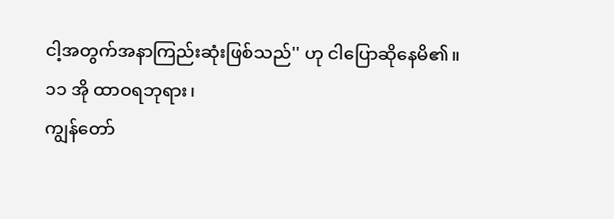ငါ့အတွက်အနာကြည်းဆုံးဖြစ်သည်'' ဟု ငါပြောဆိုနေမိ၏။
၁၁ အို ထာဝရဘုရား၊
ကျွန်တော်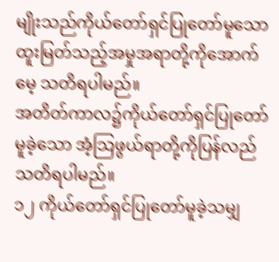မျိုးသည်ကိုယ်တော်ရှင်ပြုတော်မူသော
ထူးမြတ်သည့်အမှုအရာတို့ကိုအောက်မေ့ သတိရပါမည်။
အတိတ်ကာလ၌ကိုယ်တော်ရှင်ပြုတော်မူခဲ့သော အံ့သြဖွယ်ရာတို့ကိုပြန်လည်သတိရပါမည်။
၁၂ ကိုယ်တော်ရှင်ပြုတော်မူခဲ့သမျှ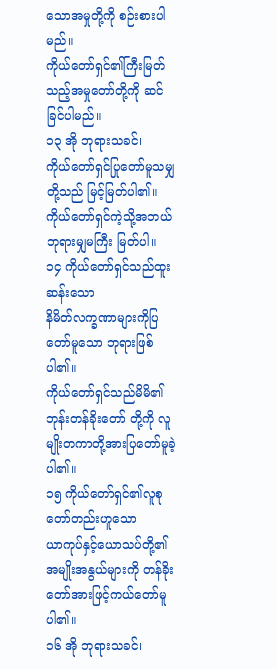သောအမှုတို့ကို စဉ်းစားပါမည်။
ကိုယ်တော်ရှင်၏ကြီးမြတ်သည့်အမှုတော်တို့ကို ဆင်ခြင်ပါမည်။
၁၃ အို ဘုရားသခင်၊
ကိုယ်တော်ရှင်ပြုတော်မူသမျှတို့သည် မြင့်မြတ်ပါ၏။
ကိုယ်တော်ရှင်ကဲ့သို့အဘယ်ဘုရားမျှမကြီး မြတ်ပါ။
၁၄ ကိုယ်တော်ရှင်သည်ထူးဆန်းသော
နိမိတ်လက္ခဏာများကိုပြတော်မူသော ဘုရားဖြစ်ပါ၏။
ကိုယ်တော်ရှင်သည်မိမိ၏ဘုန်းတန်ခိုးတော် တို့ကို လူမျိုးတကာတို့အားပြတော်မူခဲ့ပါ၏။
၁၅ ကိုယ်တော်ရှင်၏လူစုတော်တည်းဟူသော
ယာကုပ်နှင့်ယောသပ်တို့၏အမျိုးအနွယ်များကို တန်ခိုးတော်အားဖြင့်ကယ်တော်မူပါ၏။
၁၆ အို ဘုရားသခင်၊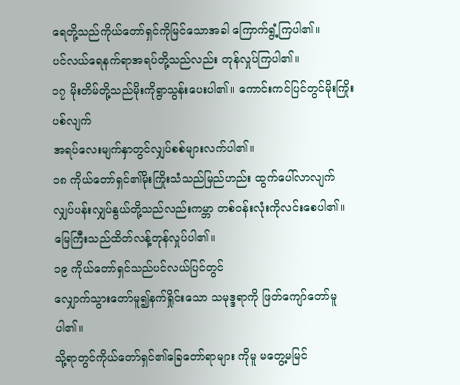ရေတို့သည်ကိုယ်တော်ရှင်ကိုမြင်သောအခါ ကြောက်ရွံ့ကြပါ၏။
ပင်လယ်ရေနက်ရာအရပ်တို့သည်လည်း တုန်လှုပ်ကြပါ၏။
၁၇ မိုးတိမ်တို့သည်မိုးကိုရွာသွန်းပေးပါ၏။ ကောင်းကင်ပြင်တွင်မိုးကြိုးပစ်လျက်
အရပ်လေးမျက်နှာတွင်လျှပ်စစ်များလက်ပါ၏။
၁၈ ကိုယ်တော်ရှင်၏မိုးကြိုးသံသည်မြည်ဟည်း ထွက်ပေါ်လာလျက်
လျှပ်ပန်းလျှပ်နွယ်တို့သည်လည်းကမ္ဘာ တစ်ဝန်းလုံးကိုလင်းစေပါ၏။
မြေကြီးသည်ထိတ်လန့်တုန်လှုပ်ပါ၏။
၁၉ ကိုယ်တော်ရှင်သည်ပင်လယ်ပြင်တွင်
လျှောက်သွားတော်မူ၍နက်ရှိုင်းသော သမုဒ္ဒရာကို ဖြတ်ကျော်တော်မူပါ၏။
သို့ရာတွင်ကိုယ်တော်ရှင်၏ခြေတော်ရာများ ကိုမူ မတွေ့မမြင်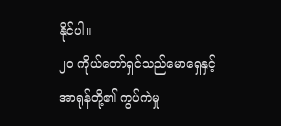နိုင်ပါ။
၂၀ ကိုယ်တော်ရှင်သည်မောရှေနှင့်အာရုန်တို့၏ ကွပ်ကဲမှု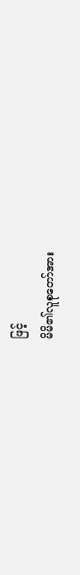ဖြင့်
မိမိ၏လူစုတော်အား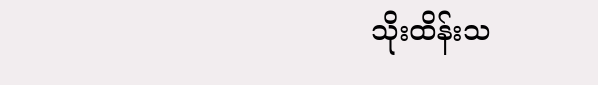သိုးထိန်းသ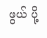ဖွယ် ပို့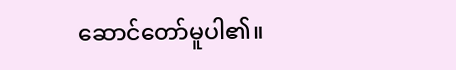ဆောင်တော်မူပါ၏။